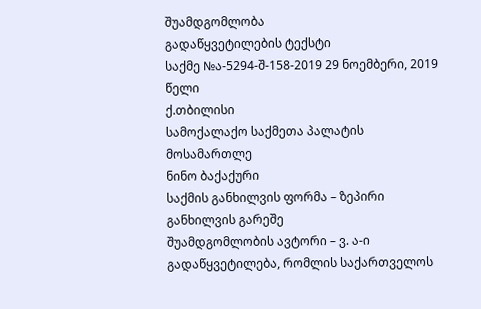შუამდგომლობა
გადაწყვეტილების ტექსტი
საქმე №ა-5294-შ-158-2019 29 ნოემბერი, 2019 წელი
ქ.თბილისი
სამოქალაქო საქმეთა პალატის
მოსამართლე
ნინო ბაქაქური
საქმის განხილვის ფორმა – ზეპირი განხილვის გარეშე
შუამდგომლობის ავტორი – ვ. ა-ი
გადაწყვეტილება, რომლის საქართველოს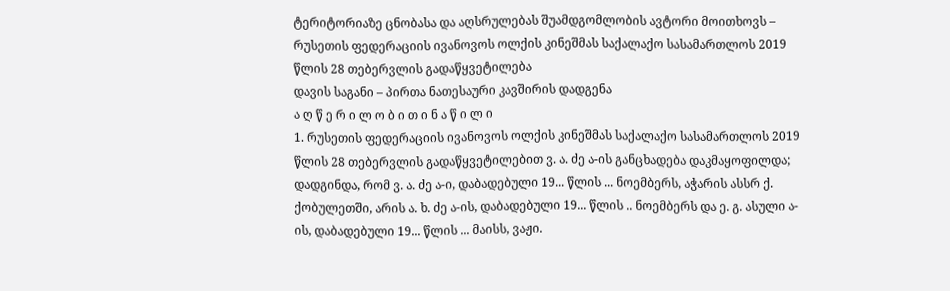ტერიტორიაზე ცნობასა და აღსრულებას შუამდგომლობის ავტორი მოითხოვს – რუსეთის ფედერაციის ივანოვოს ოლქის კინეშმას საქალაქო სასამართლოს 2019 წლის 28 თებერვლის გადაწყვეტილება
დავის საგანი – პირთა ნათესაური კავშირის დადგენა
ა ღ წ ე რ ი ლ ო ბ ი თ ი ნ ა წ ი ლ ი
1. რუსეთის ფედერაციის ივანოვოს ოლქის კინეშმას საქალაქო სასამართლოს 2019 წლის 28 თებერვლის გადაწყვეტილებით ვ. ა. ძე ა-ის განცხადება დაკმაყოფილდა; დადგინდა, რომ ვ. ა. ძე ა-ი, დაბადებული 19... წლის ... ნოემბერს, აჭარის ასსრ ქ. ქობულეთში, არის ა. ხ. ძე ა-ის, დაბადებული 19... წლის .. ნოემბერს და ე. გ. ასული ა-ის, დაბადებული 19... წლის ... მაისს, ვაჟი.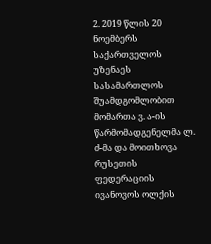2. 2019 წლის 20 ნოემბერს საქართველოს უზენაეს სასამართლოს შუამდგომლობით მომართა ვ. ა-ის წარმომადგენელმა ლ. ძ-მა და მოითხოვა რუსეთის ფედერაციის ივანოვოს ოლქის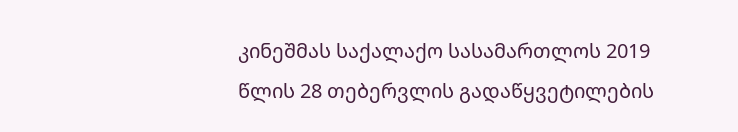კინეშმას საქალაქო სასამართლოს 2019 წლის 28 თებერვლის გადაწყვეტილების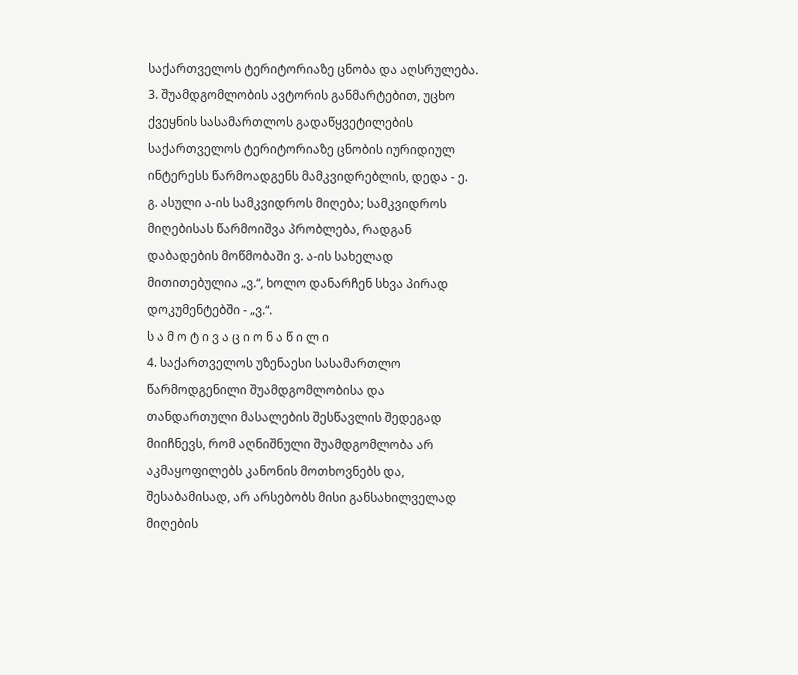საქართველოს ტერიტორიაზე ცნობა და აღსრულება.
3. შუამდგომლობის ავტორის განმარტებით, უცხო ქვეყნის სასამართლოს გადაწყვეტილების საქართველოს ტერიტორიაზე ცნობის იურიდიულ ინტერესს წარმოადგენს მამკვიდრებლის, დედა - ე. გ. ასული ა-ის სამკვიდროს მიღება; სამკვიდროს მიღებისას წარმოიშვა პრობლება, რადგან დაბადების მოწმობაში ვ. ა-ის სახელად მითითებულია „ვ.“, ხოლო დანარჩენ სხვა პირად დოკუმენტებში - „ვ.“.
ს ა მ ო ტ ი ვ ა ც ი ო ნ ა წ ი ლ ი
4. საქართველოს უზენაესი სასამართლო წარმოდგენილი შუამდგომლობისა და თანდართული მასალების შესწავლის შედეგად მიიჩნევს, რომ აღნიშნული შუამდგომლობა არ აკმაყოფილებს კანონის მოთხოვნებს და, შესაბამისად, არ არსებობს მისი განსახილველად მიღების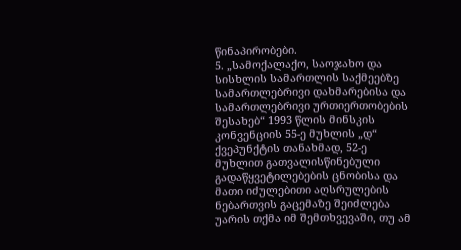წინაპირობები.
5. „სამოქალაქო, საოჯახო და სისხლის სამართლის საქმეებზე სამართლებრივი დახმარებისა და სამართლებრივი ურთიერთობების შესახებ“ 1993 წლის მინსკის კონვენციის 55-ე მუხლის „დ“ ქვეპუნქტის თანახმად, 52-ე მუხლით გათვალისწინებული გადაწყვეტილებების ცნობისა და მათი იძულებითი აღსრულების ნებართვის გაცემაზე შეიძლება უარის თქმა იმ შემთხვევაში, თუ ამ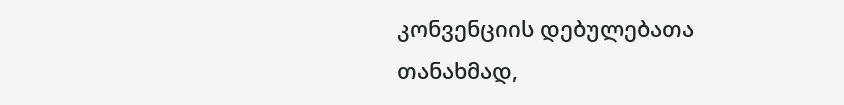კონვენციის დებულებათა თანახმად,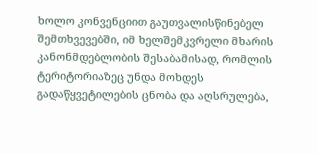ხოლო კონვენციით გაუთვალისწინებელ შემთხვევებში, იმ ხელშემკვრელი მხარის კანონმდებლობის შესაბამისად, რომლის ტერიტორიაზეც უნდა მოხდეს გადაწყვეტილების ცნობა და აღსრულება,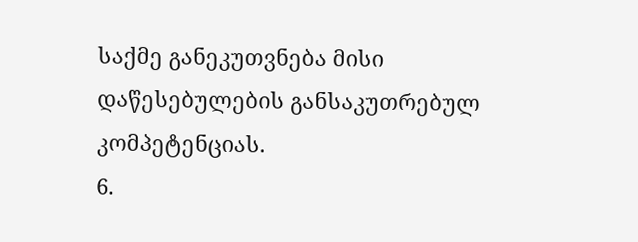საქმე განეკუთვნება მისი დაწესებულების განსაკუთრებულ კომპეტენციას.
6.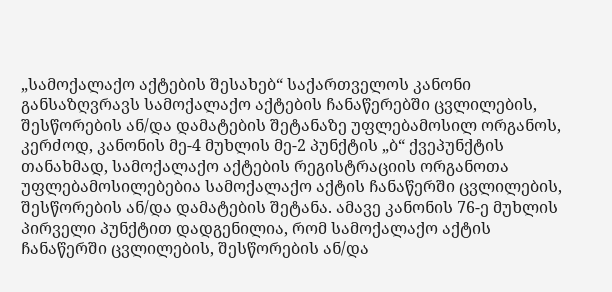„სამოქალაქო აქტების შესახებ“ საქართველოს კანონი განსაზღვრავს სამოქალაქო აქტების ჩანაწერებში ცვლილების, შესწორების ან/და დამატების შეტანაზე უფლებამოსილ ორგანოს, კერძოდ, კანონის მე-4 მუხლის მე-2 პუნქტის „ბ“ ქვეპუნქტის თანახმად, სამოქალაქო აქტების რეგისტრაციის ორგანოთა უფლებამოსილებებია სამოქალაქო აქტის ჩანაწერში ცვლილების, შესწორების ან/და დამატების შეტანა. ამავე კანონის 76-ე მუხლის პირველი პუნქტით დადგენილია, რომ სამოქალაქო აქტის ჩანაწერში ცვლილების, შესწორების ან/და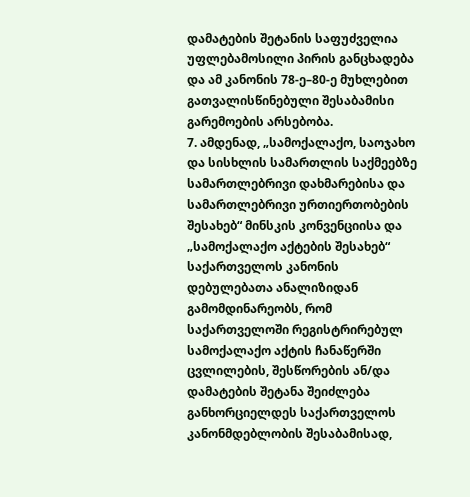დამატების შეტანის საფუძველია უფლებამოსილი პირის განცხადება და ამ კანონის 78-ე–80-ე მუხლებით გათვალისწინებული შესაბამისი გარემოების არსებობა.
7. ამდენად, „სამოქალაქო, საოჯახო და სისხლის სამართლის საქმეებზე სამართლებრივი დახმარებისა და სამართლებრივი ურთიერთობების შესახებ“ მინსკის კონვენციისა და „სამოქალაქო აქტების შესახებ“ საქართველოს კანონის დებულებათა ანალიზიდან გამომდინარეობს, რომ საქართველოში რეგისტრირებულ სამოქალაქო აქტის ჩანაწერში ცვლილების, შესწორების ან/და დამატების შეტანა შეიძლება განხორციელდეს საქართველოს კანონმდებლობის შესაბამისად,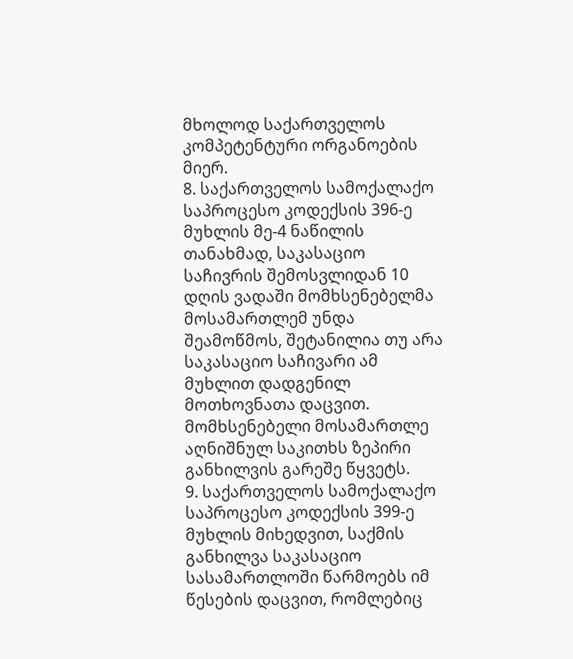მხოლოდ საქართველოს კომპეტენტური ორგანოების მიერ.
8. საქართველოს სამოქალაქო საპროცესო კოდექსის 396-ე მუხლის მე-4 ნაწილის თანახმად, საკასაციო საჩივრის შემოსვლიდან 10 დღის ვადაში მომხსენებელმა მოსამართლემ უნდა შეამოწმოს, შეტანილია თუ არა საკასაციო საჩივარი ამ მუხლით დადგენილ მოთხოვნათა დაცვით. მომხსენებელი მოსამართლე აღნიშნულ საკითხს ზეპირი განხილვის გარეშე წყვეტს.
9. საქართველოს სამოქალაქო საპროცესო კოდექსის 399-ე მუხლის მიხედვით, საქმის განხილვა საკასაციო სასამართლოში წარმოებს იმ წესების დაცვით, რომლებიც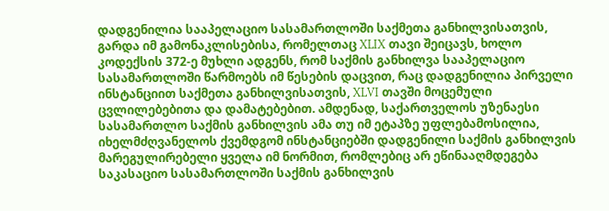დადგენილია სააპელაციო სასამართლოში საქმეთა განხილვისათვის, გარდა იმ გამონაკლისებისა, რომელთაც XLIX თავი შეიცავს, ხოლო კოდექსის 372-ე მუხლი ადგენს, რომ საქმის განხილვა სააპელაციო სასამართლოში წარმოებს იმ წესების დაცვით, რაც დადგენილია პირველი ინსტანციით საქმეთა განხილვისათვის, XLVI თავში მოცემული ცვლილებებითა და დამატებებით. ამდენად, საქართველოს უზენაესი სასამართლო საქმის განხილვის ამა თუ იმ ეტაპზე უფლებამოსილია, იხელმძღვანელოს ქვემდგომ ინსტანციებში დადგენილი საქმის განხილვის მარეგულირებელი ყველა იმ ნორმით, რომლებიც არ ეწინააღმდეგება საკასაციო სასამართლოში საქმის განხილვის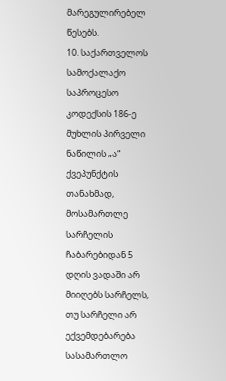მარეგულირებელ წესებს.
10. საქართველოს სამოქალაქო საპროცესო კოდექსის 186-ე მუხლის პირველი ნაწილის „ა“ ქვეპუნქტის თანახმად, მოსამართლე სარჩელის ჩაბარებიდან 5 დღის ვადაში არ მიიღებს სარჩელს, თუ სარჩელი არ ექვემდებარება სასამართლო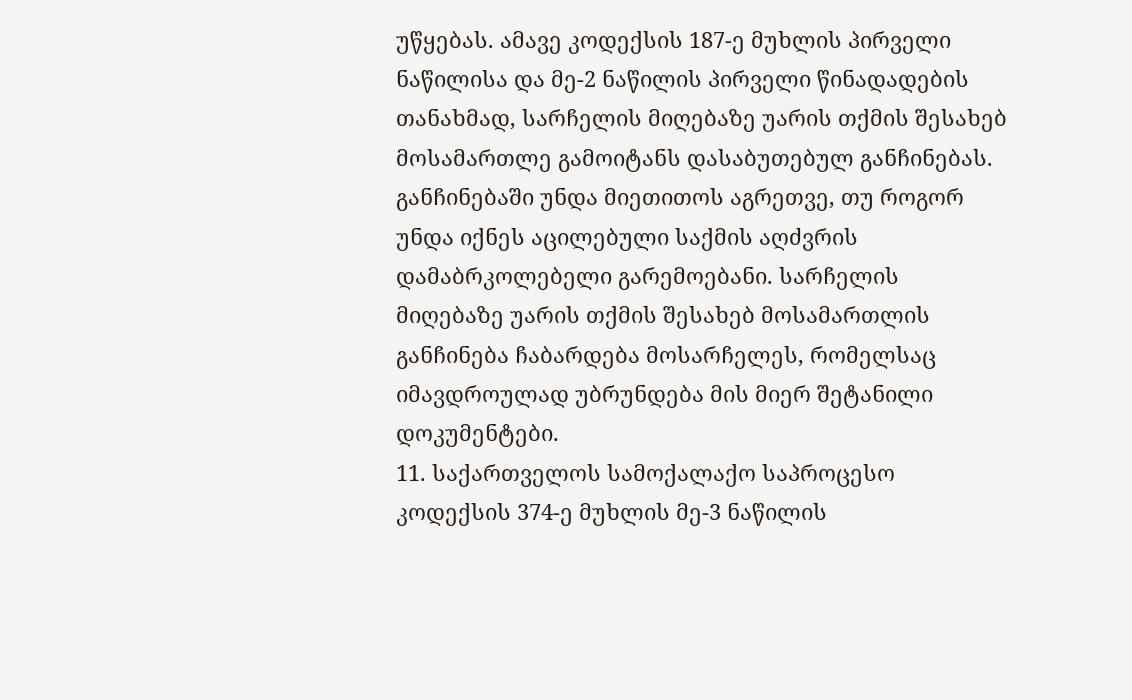უწყებას. ამავე კოდექსის 187-ე მუხლის პირველი ნაწილისა და მე-2 ნაწილის პირველი წინადადების თანახმად, სარჩელის მიღებაზე უარის თქმის შესახებ მოსამართლე გამოიტანს დასაბუთებულ განჩინებას. განჩინებაში უნდა მიეთითოს აგრეთვე, თუ როგორ უნდა იქნეს აცილებული საქმის აღძვრის დამაბრკოლებელი გარემოებანი. სარჩელის მიღებაზე უარის თქმის შესახებ მოსამართლის განჩინება ჩაბარდება მოსარჩელეს, რომელსაც იმავდროულად უბრუნდება მის მიერ შეტანილი დოკუმენტები.
11. საქართველოს სამოქალაქო საპროცესო კოდექსის 374-ე მუხლის მე-3 ნაწილის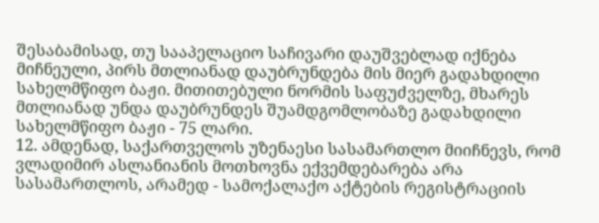შესაბამისად, თუ სააპელაციო საჩივარი დაუშვებლად იქნება მიჩნეული, პირს მთლიანად დაუბრუნდება მის მიერ გადახდილი სახელმწიფო ბაჟი. მითითებული ნორმის საფუძველზე, მხარეს მთლიანად უნდა დაუბრუნდეს შუამდგომლობაზე გადახდილი სახელმწიფო ბაჟი - 75 ლარი.
12. ამდენად, საქართველოს უზენაესი სასამართლო მიიჩნევს, რომ ვლადიმირ ასლანიანის მოთხოვნა ექვემდებარება არა სასამართლოს, არამედ - სამოქალაქო აქტების რეგისტრაციის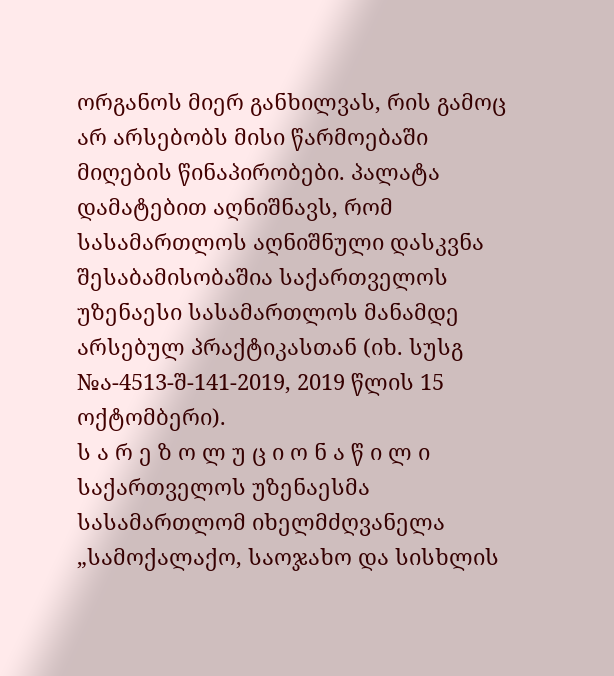ორგანოს მიერ განხილვას, რის გამოც არ არსებობს მისი წარმოებაში მიღების წინაპირობები. პალატა დამატებით აღნიშნავს, რომ სასამართლოს აღნიშნული დასკვნა შესაბამისობაშია საქართველოს უზენაესი სასამართლოს მანამდე არსებულ პრაქტიკასთან (იხ. სუსგ №ა-4513-შ-141-2019, 2019 წლის 15 ოქტომბერი).
ს ა რ ე ზ ო ლ უ ც ი ო ნ ა წ ი ლ ი
საქართველოს უზენაესმა სასამართლომ იხელმძღვანელა „სამოქალაქო, საოჯახო და სისხლის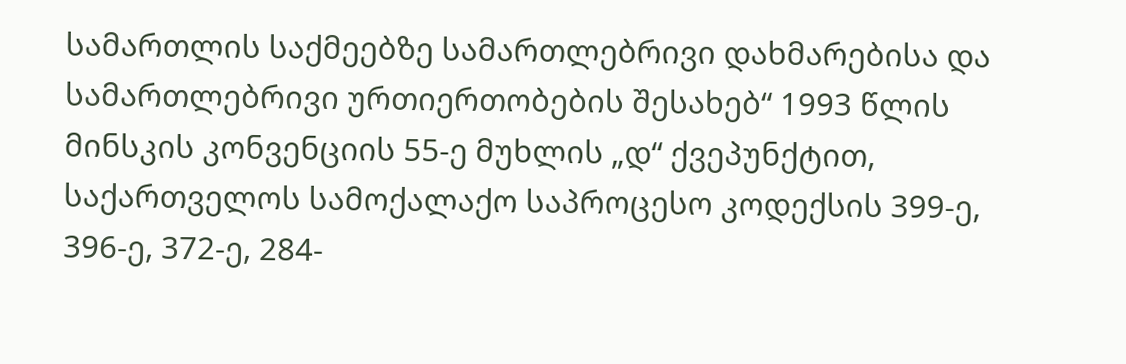სამართლის საქმეებზე სამართლებრივი დახმარებისა და სამართლებრივი ურთიერთობების შესახებ“ 1993 წლის მინსკის კონვენციის 55-ე მუხლის „დ“ ქვეპუნქტით, საქართველოს სამოქალაქო საპროცესო კოდექსის 399-ე, 396-ე, 372-ე, 284-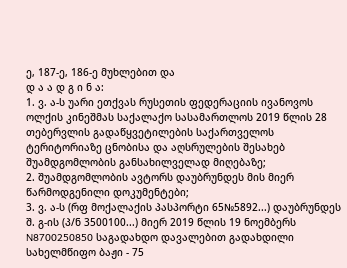ე, 187-ე, 186-ე მუხლებით და
დ ა ა დ გ ი ნ ა:
1. ვ. ა-ს უარი ეთქვას რუსეთის ფედერაციის ივანოვოს ოლქის კინეშმას საქალაქო სასამართლოს 2019 წლის 28 თებერვლის გადაწყვეტილების საქართველოს ტერიტორიაზე ცნობისა და აღსრულების შესახებ შუამდგომლობის განსახილველად მიღებაზე;
2. შუამდგომლობის ავტორს დაუბრუნდეს მის მიერ წარმოდგენილი დოკუმენტები;
3. ვ. ა-ს (რფ მოქალაქის პასპორტი 65№5892...) დაუბრუნდეს შ. გ-ის (პ/ნ 3500100...) მიერ 2019 წლის 19 ნოემბერს N8700250850 საგადახდო დავალებით გადახდილი სახელმწიფო ბაჟი - 75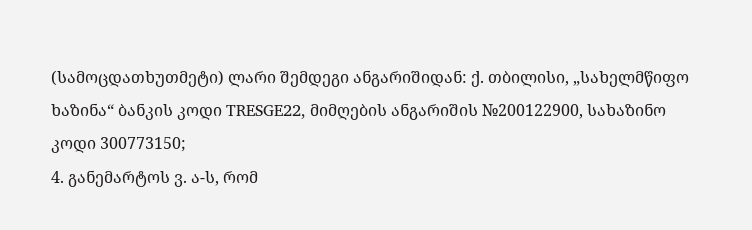(სამოცდათხუთმეტი) ლარი შემდეგი ანგარიშიდან: ქ. თბილისი, „სახელმწიფო ხაზინა“ ბანკის კოდი TRESGE22, მიმღების ანგარიშის №200122900, სახაზინო კოდი 300773150;
4. განემარტოს ვ. ა-ს, რომ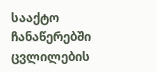სააქტო ჩანაწერებში ცვლილების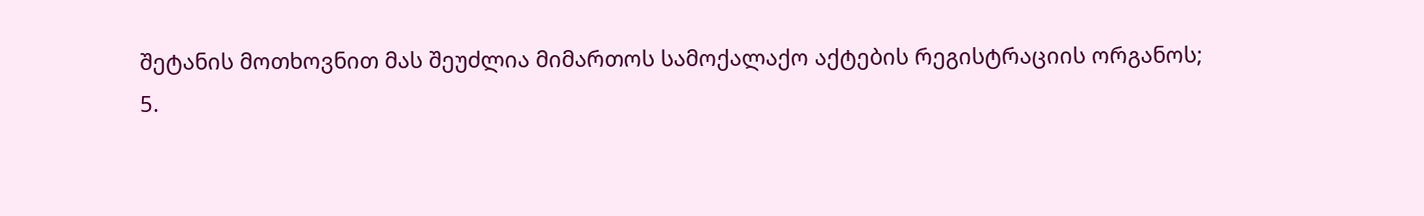შეტანის მოთხოვნით მას შეუძლია მიმართოს სამოქალაქო აქტების რეგისტრაციის ორგანოს;
5.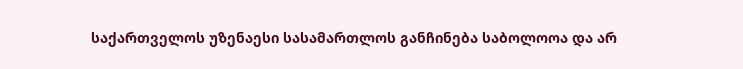საქართველოს უზენაესი სასამართლოს განჩინება საბოლოოა და არ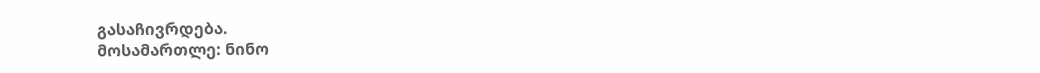გასაჩივრდება.
მოსამართლე: ნინო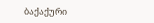ბაქაქური